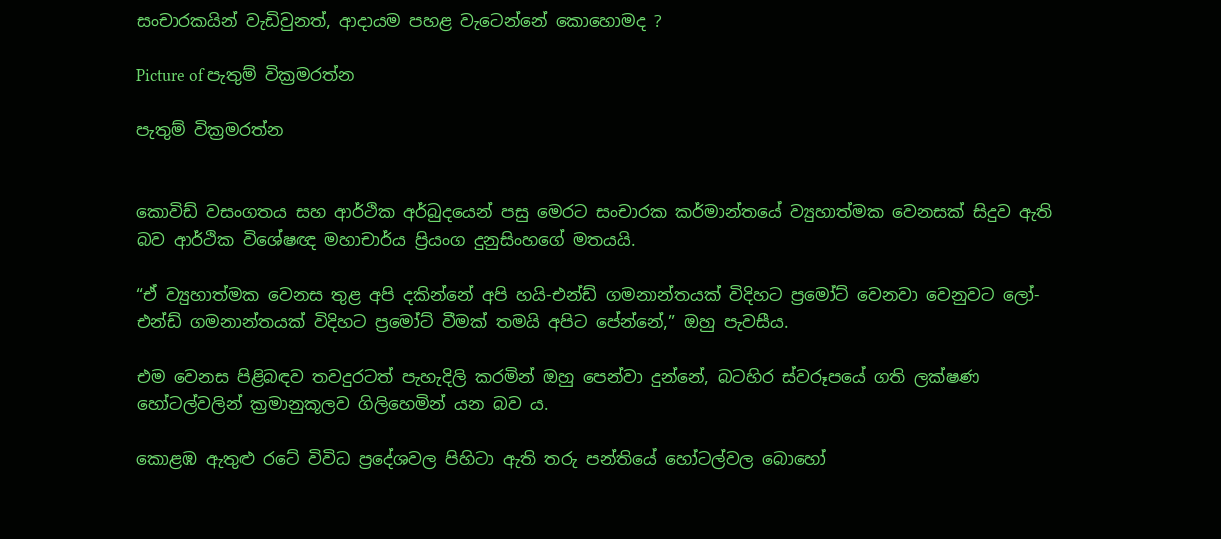සංචාරකයින් වැඩිවුනත්, ආදායම පහළ වැටෙන්නේ කොහොමද ?

Picture of පැතුම් වික්‍රමරත්න

පැතුම් වික්‍රමරත්න


කොවිඩ් වසංගතය සහ ආර්ථික අර්බුදයෙන් පසු මෙරට සංචාරක කර්මාන්තයේ ව්‍යුහාත්මක වෙනසක් සිදුව ඇති බව ආර්ථික විශේෂඥ මහාචාර්ය ප්‍රියංග දුනුසිංහගේ මතයයි.

“ඒ ව්‍යුහාත්මක වෙනස තුළ අපි දකින්නේ අපි හයි-එන්ඩ් ගමනාන්තයක් විදිහට ප්‍රමෝට් වෙනවා වෙනුවට ලෝ-එන්ඩ් ගමනාන්තයක් විදිහට ප්‍රමෝට් වීමක් තමයි අපිට පේන්නේ,” ඔහු පැවසීය.

එම වෙනස පිළිබඳව තවදුරටත් පැහැදිලි කරමින් ඔහු පෙන්වා දුන්නේ, බටහිර ස්වරූපයේ ගති ලක්ෂණ හෝටල්වලින් ක්‍රමානුකූලව ගිලිහෙමින් යන බව ය.

කොළඹ ඇතුළු රටේ විවිධ ප්‍රදේශවල පිහිටා ඇති තරු පන්තියේ හෝටල්වල බොහෝ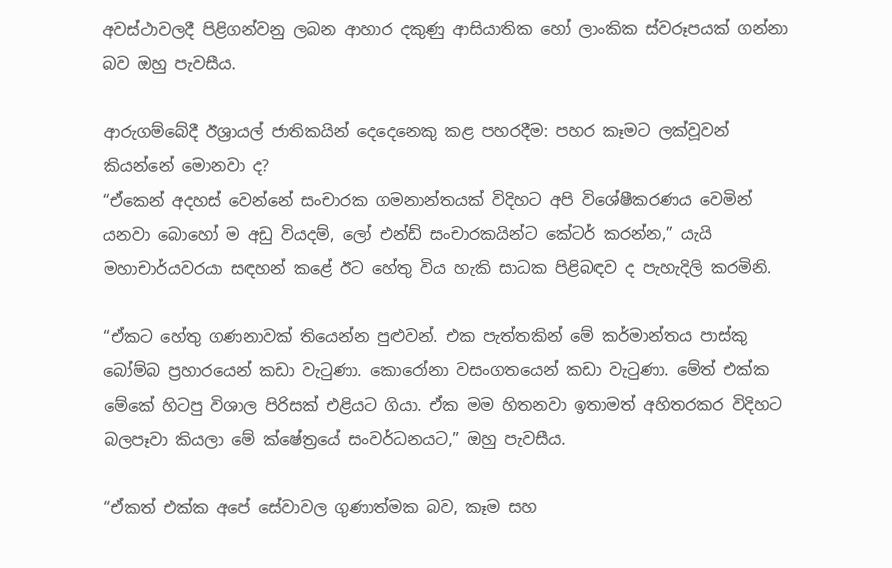අවස්ථාවලදී පිළිගන්වනු ලබන ආහාර දකුණු ආසියාතික හෝ ලාංකික ස්වරූපයක් ගන්නා බව ඔහු පැවසීය.

ආරුගම්බේදී ඊශ්‍රායල් ජාතිකයින් දෙදෙනෙකු කළ පහරදීම: පහර කෑමට ලක්වූවන් කියන්නේ මොනවා ද?
“ඒකෙන් අදහස් වෙන්නේ සංචාරක ගමනාන්තයක් විදිහට අපි විශේෂීකරණය වෙමින් යනවා බොහෝ ම අඩු වියදම්, ලෝ එන්ඩ් සංචාරකයින්ට කේටර් කරන්න,” යැයි මහාචාර්යවරයා සඳහන් කළේ ඊට හේතු විය හැකි සාධක පිළිබඳව ද පැහැදිලි කරමිනි.

“ඒකට හේතු ගණනාවක් තියෙන්න පුළුවන්. එක පැත්තකින් මේ කර්මාන්තය පාස්කු බෝම්බ ප්‍රහාරයෙන් කඩා වැටුණා. කොරෝනා වසංගතයෙන් කඩා වැටුණා. මේත් එක්ක මේකේ හිටපු විශාල පිරිසක් එළියට ගියා. ඒක මම හිතනවා ඉතාමත් අහිතරකර විදිහට බලපෑවා කියලා මේ ක්ෂේත්‍රයේ සංවර්ධනයට,” ඔහු පැවසීය.

“ඒකත් එක්ක අපේ සේවාවල ගුණාත්මක බව, කෑම සහ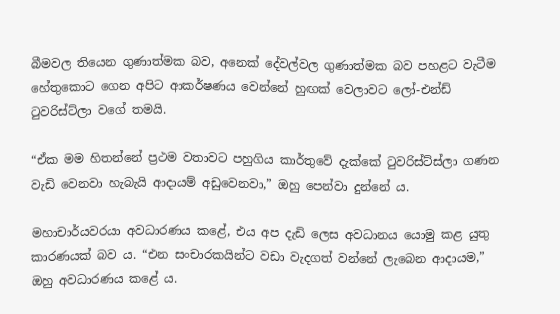බීමවල තියෙන ගුණාත්මක බව, අනෙක් දේවල්වල ගුණාත්මක බව පහළට වැටීම හේතුකොට ගෙන අපිට ආකර්ෂණය වෙන්නේ හුඟක් වෙලාවට ලෝ-එන්ඩ් ටුවරිස්ට්ලා වගේ තමයි.

“ඒක මම හිතන්නේ ප්‍රථම වතාවට පහුගිය කාර්තුවේ දැක්කේ ටුවරිස්ට්ස්ලා ගණන වැඩි වෙනවා හැබැයි ආදායම් අඩුවෙනවා,” ඔහු පෙන්වා දුන්නේ ය.

මහාචාර්යවරයා අවධාරණය කළේ, එය අප දැඩි ලෙස අවධානය යොමු කළ යුතු කාරණයක් බව ය. “එන සංචාරකයින්ට වඩා වැදගත් වන්නේ ලැබෙන ආදායම,” ඔහු අවධාරණය කළේ ය.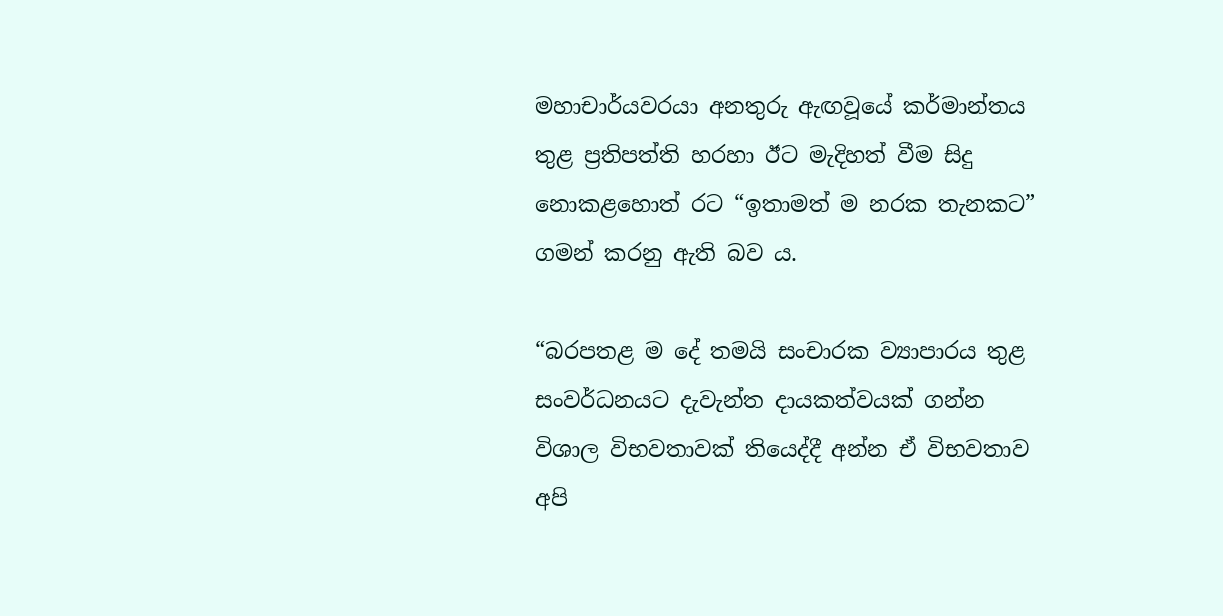මහාචාර්යවරයා අනතුරු ඇඟවූයේ කර්මාන්තය තුළ ප්‍රතිපත්ති හරහා ඊට මැදිහත් වීම සිදු නොකළහොත් රට “ඉතාමත් ම නරක තැනකට” ගමන් කරනු ඇති බව ය.

“බරපතළ ම දේ තමයි සංචාරක ව්‍යාපාරය තුළ සංවර්ධනයට දැවැන්ත දායකත්වයක් ගන්න විශාල විභවතාවක් තියෙද්දී අන්න ඒ විභවතාව අපි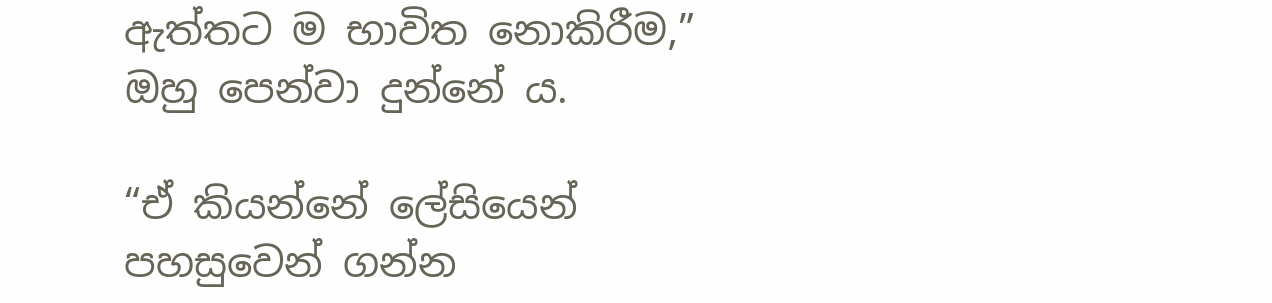ඇත්තට ම භාවිත නොකිරීම,” ඔහු පෙන්වා දුන්නේ ය.

“ඒ කියන්නේ ලේසියෙන් පහසුවෙන් ගන්න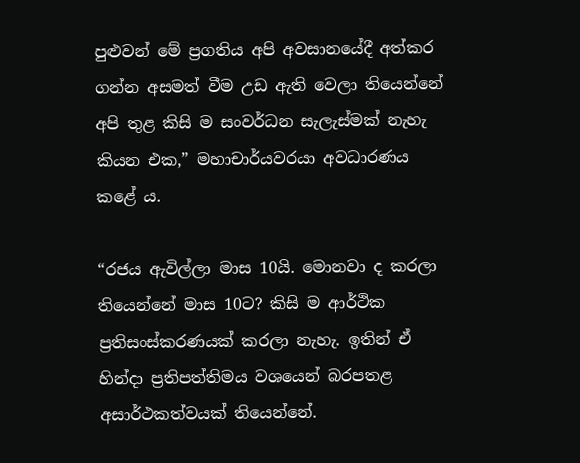පුළුවන් මේ ප්‍රගතිය අපි අවසානයේදී අත්කර ගන්න අසමත් වීම උඩ ඇති වෙලා තියෙන්නේ අපි තුළ කිසි ම සංවර්ධන සැලැස්මක් නැහැ කියන එක,” මහාචාර්යවරයා අවධාරණය කළේ ය.

“රජය ඇවිල්ලා මාස 10යි. මොනවා ද කරලා තියෙන්නේ මාස 10ට? කිසි ම ආර්ථික ප්‍රතිසංස්කරණයක් කරලා නැහැ. ඉතින් ඒ හින්දා ප්‍රතිපත්තිමය වශයෙන් බරපතළ අසාර්ථකත්වයක් තියෙන්නේ.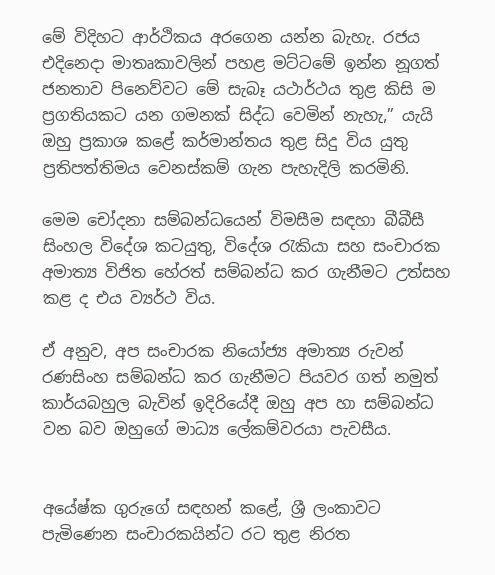මේ විදිහට ආර්ථිකය අරගෙන යන්න බැහැ. රජය එදිනෙදා මාතෘකාවලින් පහළ මට්ටමේ ඉන්න නූගත් ජනතාව පිනෙව්වට මේ සැබෑ යථාර්ථය තුළ කිසි ම ප්‍රගතියකට යන ගමනක් සිද්ධ වෙමින් නැහැ,” යැයි ඔහු ප්‍රකාශ කළේ කර්මාන්තය තුළ සිදු විය යුතු ප්‍රතිපත්තිමය වෙනස්කම් ගැන පැහැදිලි කරමිනි.

මෙම චෝදනා සම්බන්ධයෙන් විමසීම සඳහා බීබීසී සිංහල විදේශ කටයුතු, විදේශ රැකියා සහ සංචාරක අමාත්‍ය විජිත හේරත් සම්බන්ධ කර ගැනීමට උත්සහ කළ ද එය ව්‍යර්ථ විය.

ඒ අනුව, අප සංචාරක නියෝජ්‍ය අමාත්‍ය රුවන් රණසිංහ සම්බන්ධ කර ගැනීමට පියවර ගත් නමුත් කාර්යබහුල බැවින් ඉදිරියේදී ඔහු අප හා සම්බන්ධ වන බව ඔහුගේ මාධ්‍ය ලේකම්වරයා පැවසීය.


අයේෂ්ක ගුරුගේ සඳහන් කළේ, ශ්‍රී ලංකාවට පැමිණෙන සංචාරකයින්ට රට තුළ නිරත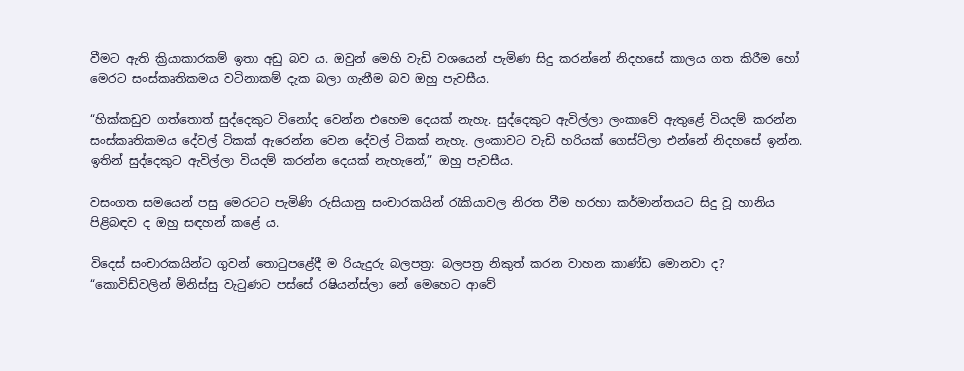වීමට ඇති ක්‍රියාකාරකම් ඉතා අඩු බව ය. ඔවුන් මෙහි වැඩි වශයෙන් පැමිණ සිදු කරන්නේ නිදහසේ කාලය ගත කිරීම හෝ මෙරට සංස්කෘතිකමය වටිනාකම් දැක බලා ගැනීම බව ඔහු පැවසීය.

“හික්කඩුව ගත්තොත් සුද්දෙකුට විනෝද වෙන්න එහෙම දෙයක් නැහැ. සුද්දෙකුට ඇවිල්ලා ලංකාවේ ඇතුළේ වියදම් කරන්න සංස්කෘතිකමය දේවල් ටිකක් ඇරෙන්න වෙන දේවල් ටිකක් නැහැ. ලංකාවට වැඩි හරියක් ගෙස්ට්ලා එන්නේ නිදහසේ ඉන්න. ඉතින් සුද්දෙකුට ඇවිල්ලා වියදම් කරන්න දෙයක් නැහැනේ,” ඔහු පැවසීය.

වසංගත සමයෙන් පසු මෙරටට පැමිණි රුසියානු සංචාරකයින් රැකියාවල නිරත වීම හරහා කර්මාන්තයට සිදු වූ හානිය පිළිබඳව ද ඔහු සඳහන් කළේ ය.

විදෙස් සංචාරකයින්ට ගුවන් තොටුපළේදී ම රියැදුරු බලපත්‍ර: බලපත්‍ර නිකුත් කරන වාහන කාණ්ඩ මොනවා ද?
“කොවිඩ්වලින් මිනිස්සු වැටුණට පස්සේ රෂියන්ස්ලා නේ මෙහෙට ආවේ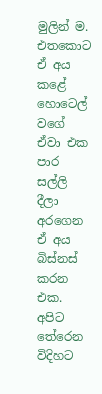මුලින් ම. එතකොට ඒ අය කළේ හොටෙල් වගේ ඒවා එක පාර සල්ලි දීලා අරගෙන ඒ අය බිස්නස් කරන එක. අපිට තේරෙන විදිහට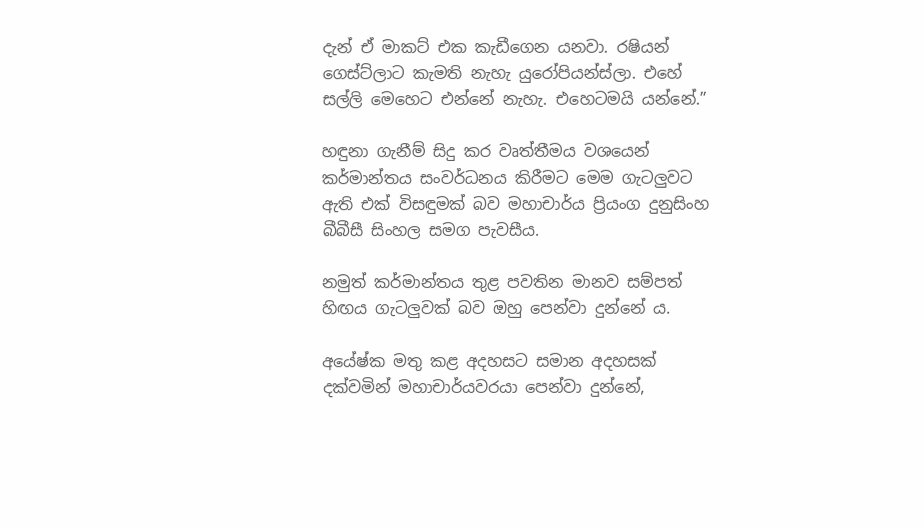දැන් ඒ මාකට් එක කැඩීගෙන යනවා. රෂියන් ගෙස්ට්ලාට කැමති නැහැ යුරෝපියන්ස්ලා. එහේ සල්ලි මෙහෙට එන්නේ නැහැ. එහෙටමයි යන්නේ.”

හඳුනා ගැනීම් සිදු කර වෘත්තීමය වශයෙන් කර්මාන්තය සංවර්ධනය කිරීමට මෙම ගැටලුවට ඇති එක් විසඳුමක් බව මහාචාර්ය ප්‍රියංග දුනුසිංහ බීබීසී සිංහල සමග පැවසීය.

නමුත් කර්මාන්තය තුළ පවතින මානව සම්පත් හිඟය ගැටලුවක් බව ඔහු පෙන්වා දුන්නේ ය.

අයේෂ්ක මතු කළ අදහසට සමාන අදහසක් දක්වමින් මහාචාර්යවරයා පෙන්වා දුන්නේ,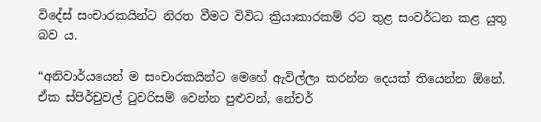විදේස් සංචාරකයින්ට නිරත වීමට විවිධ ක්‍රියාකාරකම් රට තුළ සංවර්ධන කළ යුතු බව ය.

“අනිවාර්යයෙන් ම සංචාරකයින්ට මෙහේ ඇවිල්ලා කරන්න දෙයක් තියෙන්න ඕනේ. ඒක ස්පිර්චුවල් ටුවරිසම් වෙන්න පුළුවන්, නේචර්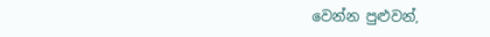වෙන්න පුළුවන්,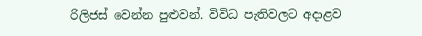රිලිජස් වෙන්න පුළුවන්. විවිධ පැතිවලට අදාළව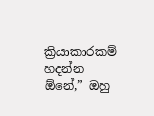ක්‍රියාකාරකම් හදන්න ඕනේ,” ඔහු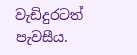වැඩිදුරටත් පැවසීය.